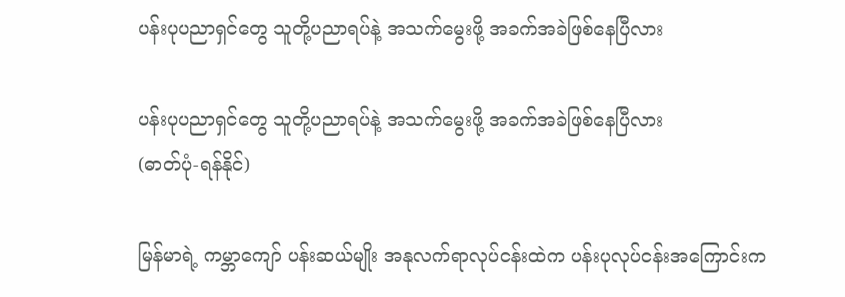ပန်းပုပညာရှင်တွေ သူတို့ပညာရပ်နဲ့ အသက်မွေးဖို့ အခက်အခဲဖြစ်နေပြီလား

ပန်းပုပညာရှင်တွေ သူတို့ပညာရပ်နဲ့ အသက်မွေးဖို့ အခက်အခဲဖြစ်နေပြီလား
(ဓာတ်ပုံ-ရန်နိုင်)

မြန်မာရဲ့ ကမ္ဘာကျော် ပန်းဆယ်မျိုး အနုလက်ရာလုပ်ငန်းထဲက ပန်းပုလုပ်ငန်းအကြောင်းက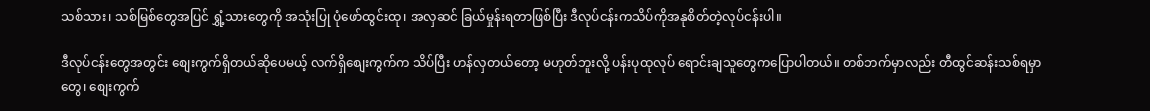သစ်သား၊ သစ်မြစ်တွေအပြင် ရွှံ့သားတွေကို အသုံးပြု ပုံဖော်ထွင်းထု၊ အလှဆင် ခြယ်မှုန်းရတာဖြစ်ပြီး ဒီလုပ်ငန်းကသိပ်ကိုအနုစိတ်တဲ့လုပ်ငန်းပါ။

ဒီလုပ်ငန်းတွေအတွင်း စျေးကွက်ရှိတယ်ဆိုပေမယ့် လက်ရှိစျေးကွက်က သိပ်ပြီး ဟန်လှတယ်တော့ မဟုတ်ဘူးလို့ ပန်းပုထုလုပ် ရောင်းချသူတွေကပြောပါတယ်။ တစ်ဘက်မှာလည်း တီထွင်ဆန်းသစ်ရမှာတွေ၊ စျေးကွက်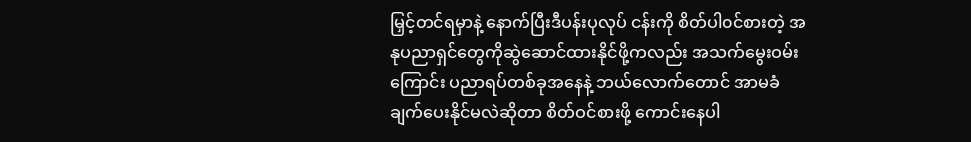မြှင့်တင်ရမှာနဲ့ နောက်ပြီးဒီပန်းပုလုပ် ငန်းကို စိတ်ပါ၀င်စားတဲ့ အနုပညာရှင်တွေကိုဆွဲဆောင်ထားနိုင်ဖို့ကလည်း အသက်မွေးဝမ်းကြောင်း ပညာရပ်တစ်ခုအနေနဲ့ ဘယ်လောက်တောင် အာမခံချက်ပေးနိုင်မလဲဆိုတာ စိတ်ဝင်စားဖို့ ကောင်းနေပါ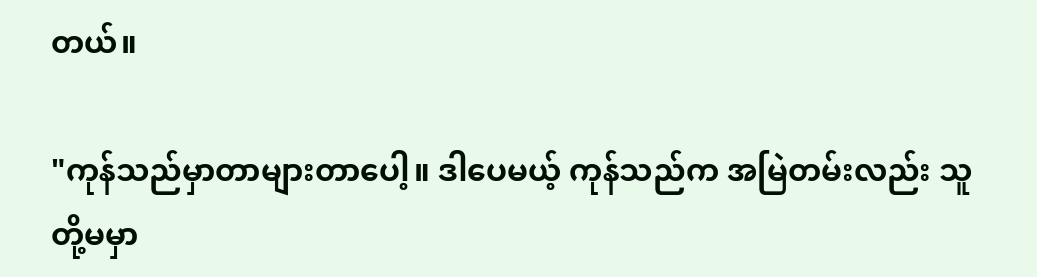တယ်။

"ကုန်သည်မှာတာများတာပေါ့။ ဒါပေမယ့် ကုန်သည်က အမြဲတမ်းလည်း သူတို့မမှာ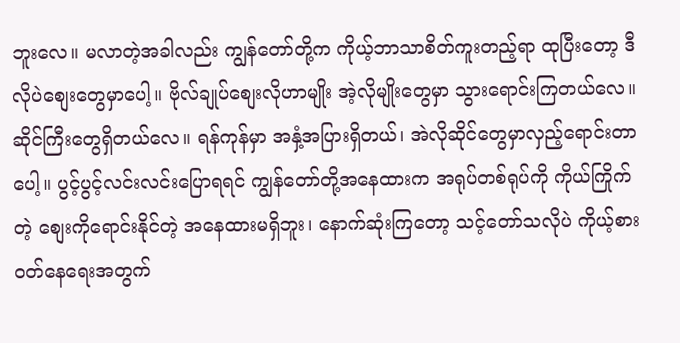ဘူးလေ။ မလာတဲ့အခါလည်း ကျွန်တော်တို့က ကိုယ့်ဘာသာစိတ်ကူးတည့်ရာ ထုပြီးတော့ ဒီလိုပဲစျေးတွေမှာပေါ့။ ဗိုလ်ချုပ်စျေးလိုဟာမျိုး အဲ့လိုမျိုးတွေမှာ သွားရောင်းကြတယ်လေ။ ဆိုင်ကြီးတွေရှိတယ်လေ။ ရန်ကုန်မှာ အနှံ့အပြားရှိတယ်၊ အဲလိုဆိုင်တွေမှာလှည့်ရောင်းတာပေါ့။ ပွင့်ပွင့်လင်းလင်းပြောရရင် ကျွန်တော်တို့အနေထားက အရုပ်တစ်ရုပ်ကို ကိုယ်ကြိုက်တဲ့ စျေးကိုရောင်းနိုင်တဲ့ အနေထားမရှိဘူး၊ နောက်ဆုံးကြတော့ သင့်တော်သလိုပဲ ကိုယ့်စားဝတ်နေရေးအတွက်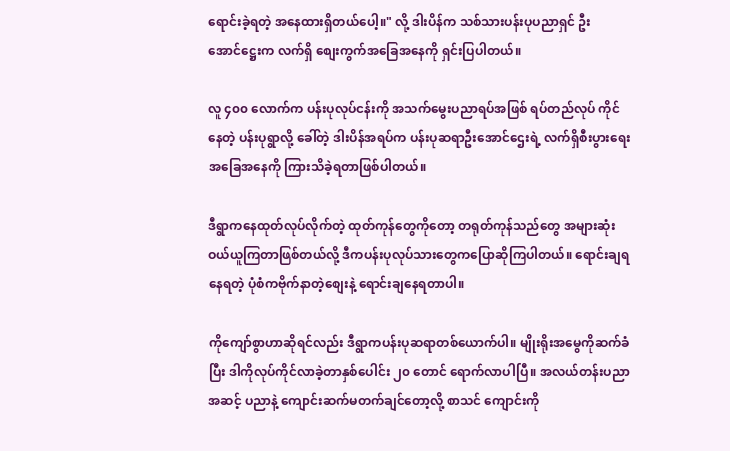ရောင်းခဲ့ရတဲ့ အနေထားရှိတယ်ပေါ့။" လို့ ဒါးပိန်က သစ်သားပန်းပုပညာရှင် ဦးအောင်ဋ္ဌေးက လက်ရှိ စျေးကွက်အခြေအနေကို ရှင်းပြပါတယ်။

လူ ၄၀၀ လောက်က ပန်းပုလုပ်ငန်းကို အသက်မွေးပညာရပ်အဖြစ် ရပ်တည်လုပ် ကိုင်နေတဲ့ ပန်းပုရွာလို့ ခေါ်တဲ့ ဒါးပိန်အရပ်က ပန်းပုဆရာဦးအောင်ဌေးရဲ့ လက်ရှိစီးပွားရေးအခြေအနေကို ကြားသိခဲ့ရတာဖြစ်ပါတယ်။

ဒီရွာကနေထုတ်လုပ်လိုက်တဲ့ ထုတ်ကုန်တွေကိုတော့ တရုတ်ကုန်သည်တွေ အများဆုံး ဝယ်ယူကြတာဖြစ်တယ်လို့ ဒီကပန်းပုလုပ်သားတွေကပြောဆိုကြပါတယ်။ ရောင်းချရနေရတဲ့ ပုံစံကဗိုက်နာတဲ့စျေးနဲ့ ရောင်းချနေရတာပါ။

ကိုကျော်စွာဟာဆိုရင်လည်း ဒီရွာကပန်းပုဆရာတစ်ယောက်ပါ။ မျိုးရိုးအမွေကိုဆက်ခံပြီး ဒါကိုလုပ်ကိုင်လာခဲ့တာနှစ်ပေါင်း ၂၀ တောင် ရောက်လာပါပြီ။ အလယ်တန်းပညာအဆင့် ပညာနဲ့ ကျောင်းဆက်မတက်ချင်တော့လို့ စာသင် ကျောင်းကို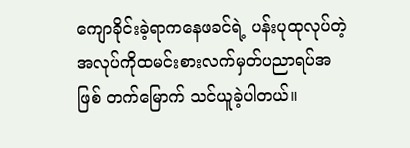ကျောခိုင်းခဲ့ရာကနေဖခင်ရဲ့ ပန်းပုထုလုပ်တဲ့ အလုပ်ကိုထမင်းစားလက်မှတ်ပညာရပ်အဖြစ် တက်မြောက် သင်ယူခဲ့ပါတယ်။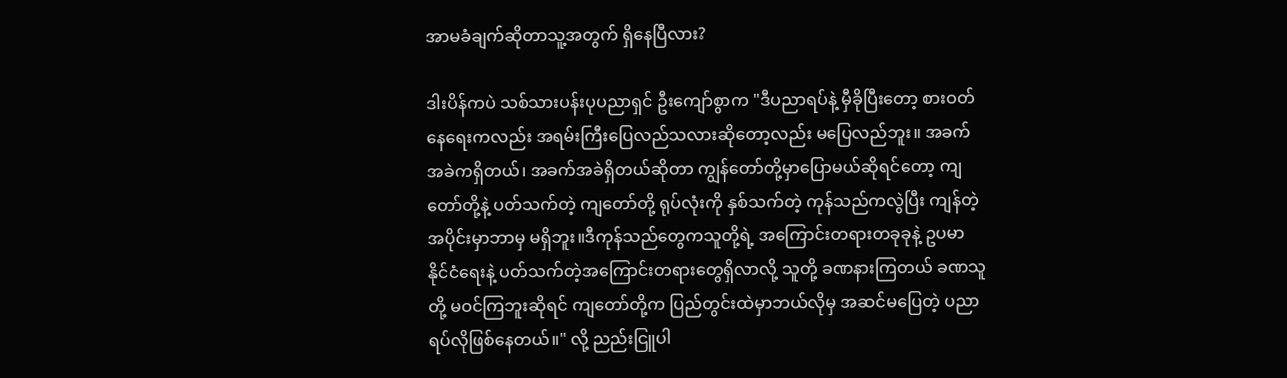အာမခံချက်ဆိုတာသူ့အတွက် ရှိနေပြီလား?

ဒါးပိန်ကပဲ သစ်သားပန်းပုပညာရှင် ဦးကျော်စွာက "ဒီပညာရပ်နဲ့ မှီခိုပြီးတော့ စားဝတ်နေရေးကလည်း အရမ်းကြီးပြေလည်သလားဆိုတော့လည်း မပြေလည်ဘူး။ အခက်အခဲကရှိတယ်၊ အခက်အခဲရှိတယ်ဆိုတာ ကျွန်တော်တို့မှာပြောမယ်ဆိုရင်တော့ ကျတော်တို့နဲ့ ပတ်သက်တဲ့ ကျတော်တို့ ရုပ်လုံးကို နှစ်သက်တဲ့ ကုန်သည်ကလွဲပြီး ကျန်တဲ့ အပိုင်းမှာဘာမှ မရှိဘူး။ဒီကုန်သည်တွေကသူတို့ရဲ့ အကြောင်းတရားတခုခုနဲ့ ဥပမာ နိုင်ငံရေးနဲ့ ပတ်သက်တဲ့အကြောင်းတရားတွေရှိလာလို့ သူတို့ ခဏနားကြတယ် ခဏသူတို့ မဝင်ကြဘူးဆိုရင် ကျတော်တို့က ပြည်တွင်းထဲမှာဘယ်လိုမှ အဆင်မပြေတဲ့ ပညာရပ်လိုဖြစ်နေတယ်။" လို့ ညည်းငြူပါ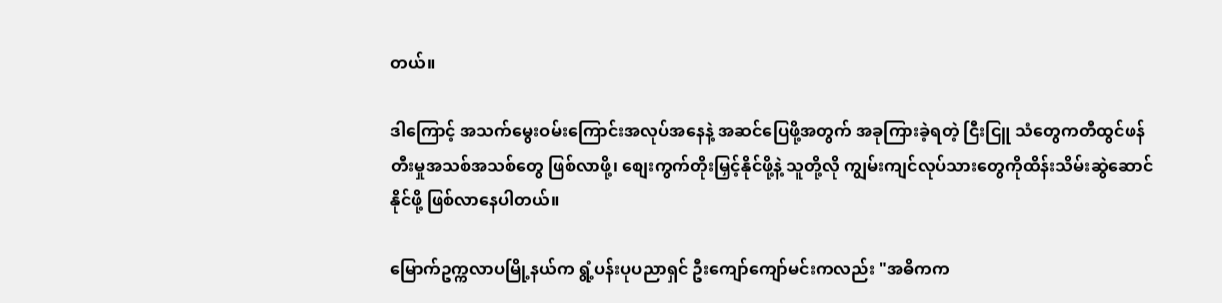တယ်။

ဒါကြောင့် အသက်မွေးဝမ်းကြောင်းအလုပ်အနေနဲ့ အဆင်ပြေဖို့အတွက် အခုကြားခဲ့ရတဲ့ ငြီးငြူ သံတွေကတီထွင်ဖန်တီးမှုအသစ်အသစ်တွေ ဖြစ်လာဖို့၊ စျေးကွက်တိုးမြှင့်နိုင်ဖို့နဲ့ သူတို့လို ကျွမ်းကျင်လုပ်သားတွေကိုထိန်းသိမ်းဆွဲဆောင်နိုင်ဖို့ ဖြစ်လာနေပါတယ်။

မြောက်ဥက္ကလာပမြို့နယ်က ရွံ့ပန်းပုပညာရှင် ဦးကျော်ကျော်မင်းကလည်း "အဓိကက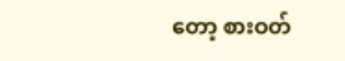တော့ စားဝတ်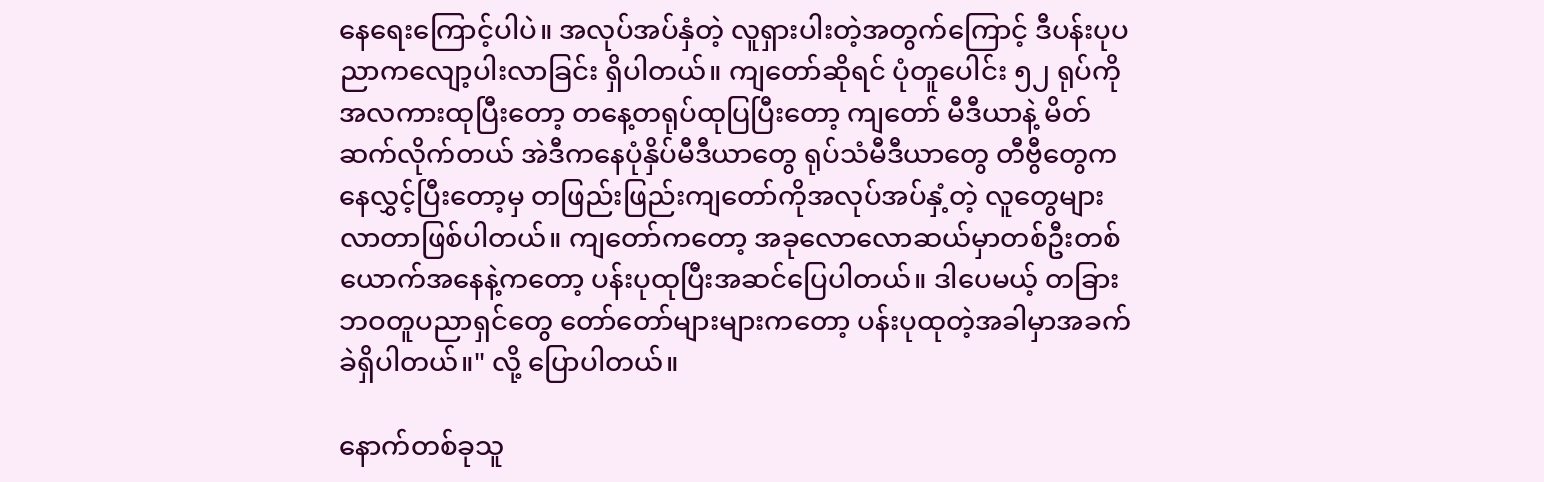နေရေးကြောင့်ပါပဲ။ အလုပ်အပ်နှံတဲ့ လူရှားပါးတဲ့အတွက်ကြောင့် ဒီပန်းပုပညာကလျော့ပါးလာခြင်း ရှိပါတယ်။ ကျတော်ဆိုရင် ပုံတူပေါင်း ၅၂ ရုပ်ကို အလကားထုပြီးတော့ တနေ့တရုပ်ထုပြပြီးတော့ ကျတော် မီဒီယာနဲ့ မိတ်ဆက်လိုက်တယ် အဲဒီကနေပုံနှိပ်မီဒီယာတွေ ရုပ်သံမီဒီယာတွေ တီဗွီတွေကနေလွှင့်ပြီးတော့မှ တဖြည်းဖြည်းကျတော်ကိုအလုပ်အပ်နှံ့တဲ့ လူတွေများလာတာဖြစ်ပါတယ်။ ကျတော်ကတော့ အခုလောလောဆယ်မှာတစ်ဦးတစ်ယောက်အနေနဲ့ကတော့ ပန်းပုထုပြီးအဆင်ပြေပါတယ်။ ဒါပေမယ့် တခြား ဘဝတူပညာရှင်တွေ တော်တော်များများကတော့ ပန်းပုထုတဲ့အခါမှာအခက်ခဲရှိပါတယ်။" လို့ ပြောပါတယ်။

နောက်တစ်ခုသူ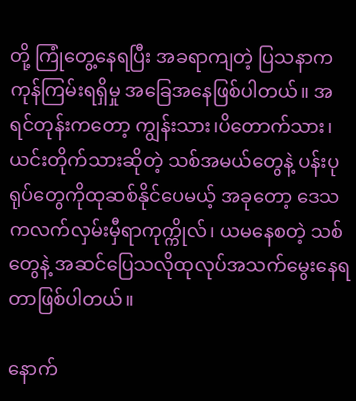တို့ ကြုံတွေ့နေရပြီး အခရာကျတဲ့ ပြသနာက ကုန်ကြမ်းရရှိမှု အခြေအနေဖြစ်ပါတယ်။ အရင်တုန်းကတော့ ကျွန်းသား၊ပိတောက်သား၊ ယင်းတိုက်သားဆိုတဲ့ သစ်အမယ်တွေနဲ့ ပန်းပုရုပ်တွေကိုထုဆစ်နိုင်ပေမယ့် အခုတော့ ဒေသကလက်လှမ်းမှီရာကုက္ကိုလ်၊ ယမနေစတဲ့ သစ်တွေနဲ့ အဆင်ပြေသလိုထုလုပ်အသက်မွေးနေရတာဖြစ်ပါတယ်။

နောက်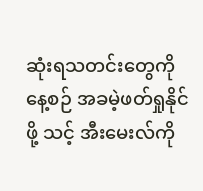ဆုံးရသတင်းတွေကို နေ့စဉ် အခမဲ့ဖတ်ရှုနိုင်ဖို့ သင့် အီးမေးလ်ကို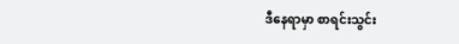ဒီနေရာမှာ စာရင်းသွင်း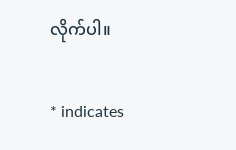လိုက်ပါ။

* indicates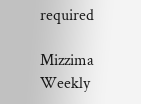required

Mizzima Weekly